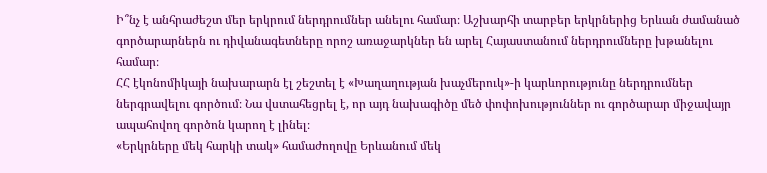Ի՞նչ է անհրաժեշտ մեր երկրում ներդրումներ անելու համար։ Աշխարհի տարբեր երկրներից Երևան ժամանած գործարարներն ու դիվանագետները որոշ առաջարկներ են արել Հայաստանում ներդրումները խթանելու համար։
ՀՀ էկոնոմիկայի նախարարն էլ շեշտել է «Խաղաղության խաչմերուկ»-ի կարևորությունը ներդրումներ ներգրավելու գործում։ Նա վստահեցրել է, որ այդ նախագիծը մեծ փոփոխություններ ու գործարար միջավայր ապահովող գործոն կարող է լինել։
«Երկրները մեկ հարկի տակ» համաժողովը Երևանում մեկ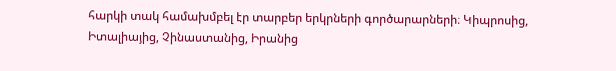հարկի տակ համախմբել էր տարբեր երկրների գործարարների։ Կիպրոսից, Իտալիայից, Չինաստանից, Իրանից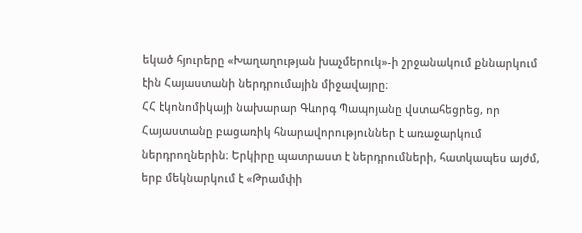եկած հյուրերը «Խաղաղության խաչմերուկ»-ի շրջանակում քննարկում էին Հայաստանի ներդրումային միջավայրը։
ՀՀ էկոնոմիկայի նախարար Գևորգ Պապոյանը վստահեցրեց, որ Հայաստանը բացառիկ հնարավորություններ է առաջարկում ներդրողներին։ Երկիրը պատրաստ է ներդրումների, հատկապես այժմ, երբ մեկնարկում է «Թրամփի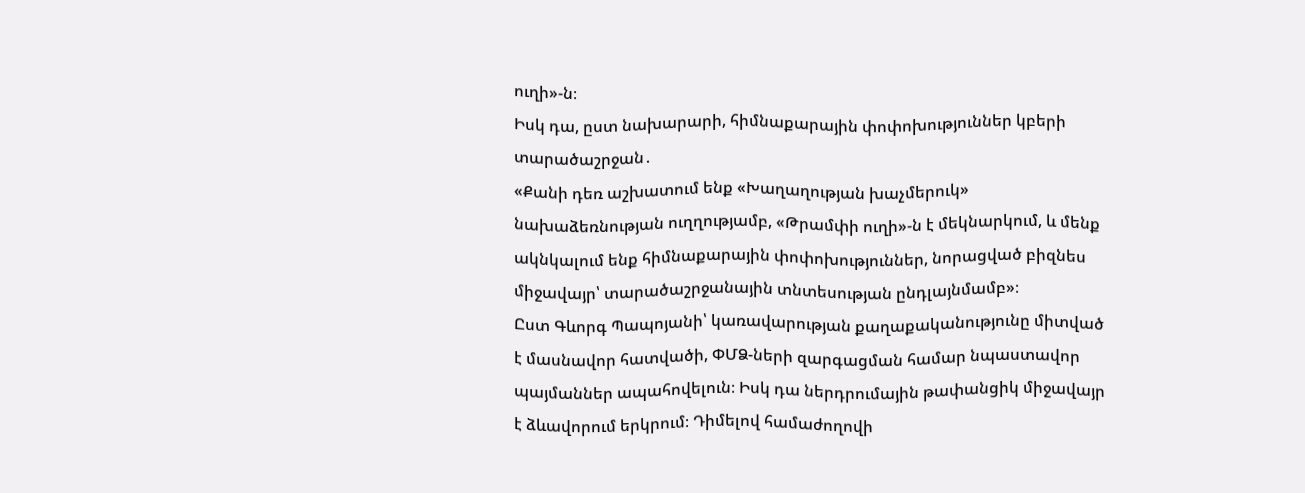ուղի»-ն։
Իսկ դա, ըստ նախարարի, հիմնաքարային փոփոխություններ կբերի տարածաշրջան․
«Քանի դեռ աշխատում ենք «Խաղաղության խաչմերուկ» նախաձեռնության ուղղությամբ, «Թրամփի ուղի»-ն է մեկնարկում, և մենք ակնկալում ենք հիմնաքարային փոփոխություններ, նորացված բիզնես միջավայր՝ տարածաշրջանային տնտեսության ընդլայնմամբ»։
Ըստ Գևորգ Պապոյանի՝ կառավարության քաղաքականությունը միտված է մասնավոր հատվածի, ՓՄՁ-ների զարգացման համար նպաստավոր պայմաններ ապահովելուն։ Իսկ դա ներդրումային թափանցիկ միջավայր է ձևավորում երկրում։ Դիմելով համաժողովի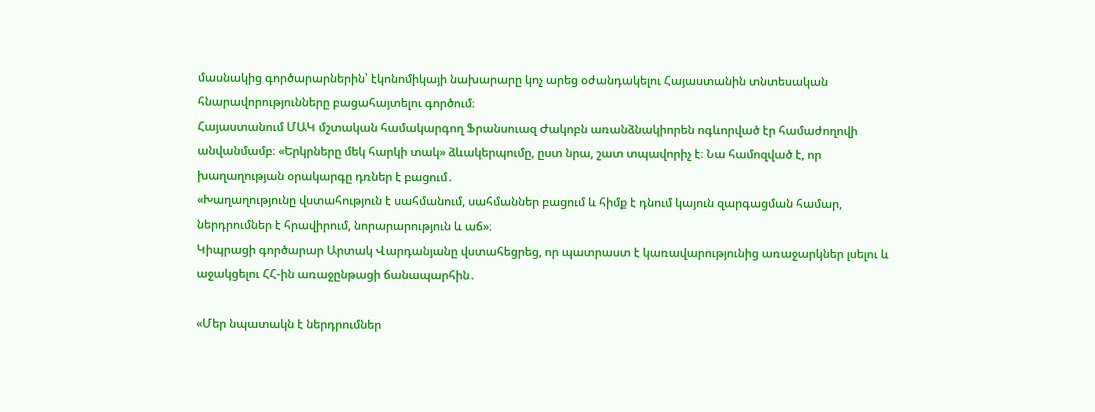մասնակից գործարարներին՝ էկոնոմիկայի նախարարը կոչ արեց օժանդակելու Հայաստանին տնտեսական հնարավորությունները բացահայտելու գործում։
Հայաստանում ՄԱԿ մշտական համակարգող Ֆրանսուազ Ժակոբն առանձնակիորեն ոգևորված էր համաժողովի անվանմամբ։ «Երկրները մեկ հարկի տակ» ձևակերպումը, ըստ նրա, շատ տպավորիչ է։ Նա համոզված է, որ խաղաղության օրակարգը դռներ է բացում․
«Խաղաղությունը վստահություն է սահմանում, սահմաններ բացում և հիմք է դնում կայուն զարգացման համար, ներդրումներ է հրավիրում, նորարարություն և աճ»։
Կիպրացի գործարար Արտակ Վարդանյանը վստահեցրեց, որ պատրաստ է կառավարությունից առաջարկներ լսելու և աջակցելու ՀՀ-ին առաջընթացի ճանապարհին․

«Մեր նպատակն է ներդրումներ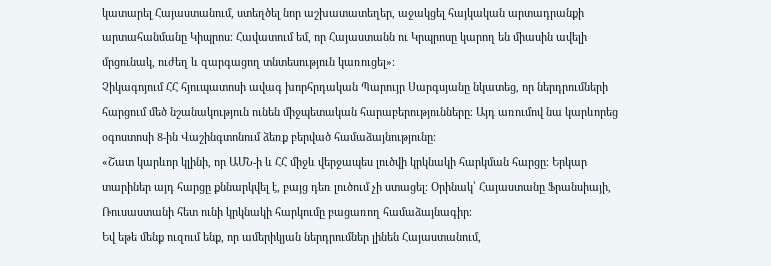կատարել Հայաստանում, ստեղծել նոր աշխատատեղեր, աջակցել հայկական արտադրանքի արտահանմանը Կիպրոս։ Հավատում եմ, որ Հայաստանն ու Կրպրոսը կարող են միասին ավելի մրցունակ, ուժեղ և զարգացող տնտեսություն կառուցել»։
Չիկագոյում ՀՀ հյուպատոսի ավագ խորհրդական Պարույր Սարգսյանը նկատեց, որ ներդրումների հարցում մեծ նշանակություն ունեն միջպետական հարաբերությունները։ Այդ առումով նա կարևորեց օգոստոսի 8-ին Վաշինգտոնում ձեռք բերված համաձայնությունը։
«Շատ կարևոր կլինի, որ ԱՄՆ-ի և ՀՀ միջև վերջապես լուծվի կրկնակի հարկման հարցը։ Երկար տարիներ այդ հարցը քննարկվել է, բայց դեռ լուծում չի ստացել։ Օրինակ՝ Հայաստանը Ֆրանսիայի, Ռուսաստանի հետ ունի կրկնակի հարկումը բացառող համաձայնագիր։
Եվ եթե մենք ուզում ենք, որ ամերիկյան ներդրումներ լինեն Հայաստանում,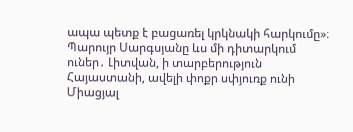ապա պետք է բացառել կրկնակի հարկումը»։
Պարույր Սարգսյանը ևս մի դիտարկում ուներ․ Լիտվան, ի տարբերություն Հայաստանի, ավելի փոքր սփյուռք ունի Միացյալ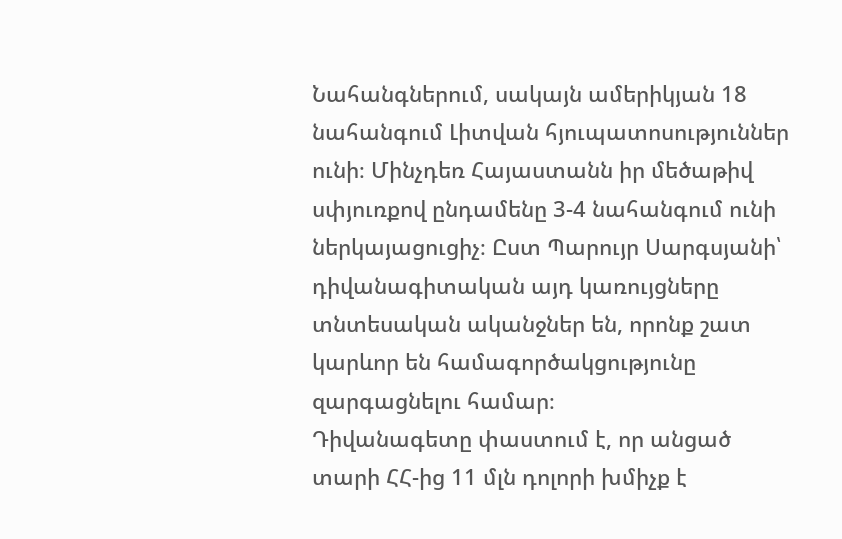Նահանգներում, սակայն ամերիկյան 18 նահանգում Լիտվան հյուպատոսություններ ունի։ Մինչդեռ Հայաստանն իր մեծաթիվ սփյուռքով ընդամենը 3-4 նահանգում ունի ներկայացուցիչ։ Ըստ Պարույր Սարգսյանի՝ դիվանագիտական այդ կառույցները տնտեսական ականջներ են, որոնք շատ կարևոր են համագործակցությունը զարգացնելու համար։
Դիվանագետը փաստում է, որ անցած տարի ՀՀ-ից 11 մլն դոլորի խմիչք է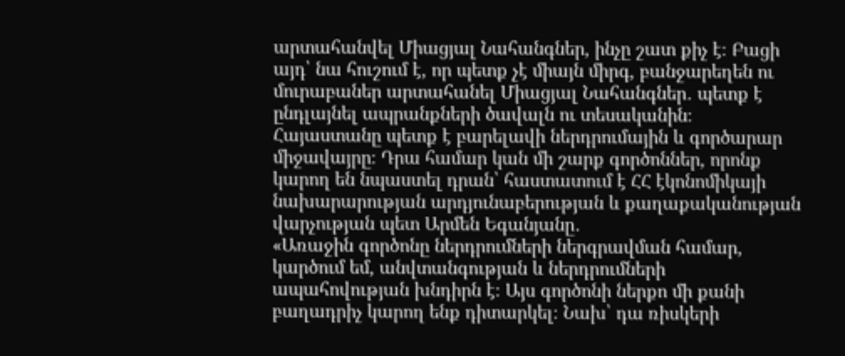արտահանվել Միացյալ Նահանգներ, ինչը շատ քիչ է։ Բացի այդ՝ նա հուշում է, որ պետք չէ միայն միրգ, բանջարեղեն ու մուրաբաներ արտահանել Միացյալ Նահանգներ․ պետք է ընդլայնել ապրանքների ծավալն ու տեսականին։
Հայաստանը պետք է բարելավի ներդրումային և գործարար միջավայրը։ Դրա համար կան մի շարք գործոններ, որոնք կարող են նպաստել դրան՝ հաստատում է ՀՀ էկոնոմիկայի նախարարության արդյունաբերության և քաղաքականության վարչության պետ Արմեն Եգանյանը․
«Առաջին գործոնը ներդրումների ներգրավման համար, կարծում եմ, անվտանգության և ներդրումների ապահովության խնդիրն է։ Այս գործոնի ներքո մի քանի բաղադրիչ կարող ենք դիտարկել։ Նախ՝ դա ռիսկերի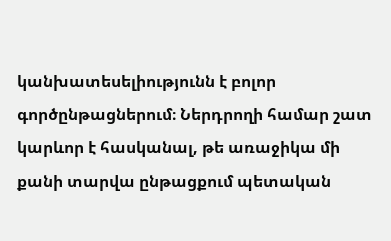կանխատեսելիությունն է բոլոր գործընթացներում։ Ներդրողի համար շատ կարևոր է հասկանալ, թե առաջիկա մի քանի տարվա ընթացքում պետական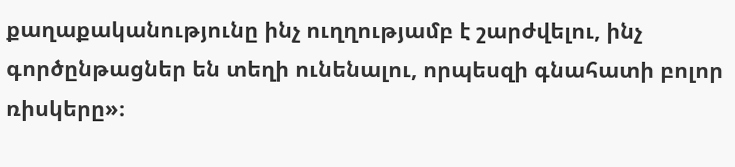քաղաքականությունը ինչ ուղղությամբ է շարժվելու, ինչ գործընթացներ են տեղի ունենալու, որպեսզի գնահատի բոլոր ռիսկերը»։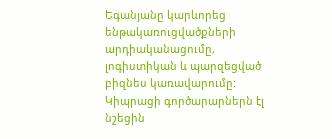Եգանյանը կարևորեց ենթակառուցվածքների արդիականացումը, լոգիստիկան և պարզեցված բիզնես կառավարումը:
Կիպրացի գործարարներն էլ նշեցին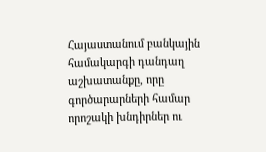Հայաստանում բանկային համակարգի դանդաղ աշխատանքը, որը գործարարների համար որոշակի խնդիրներ ու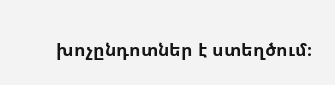խոչընդոտներ է ստեղծում։